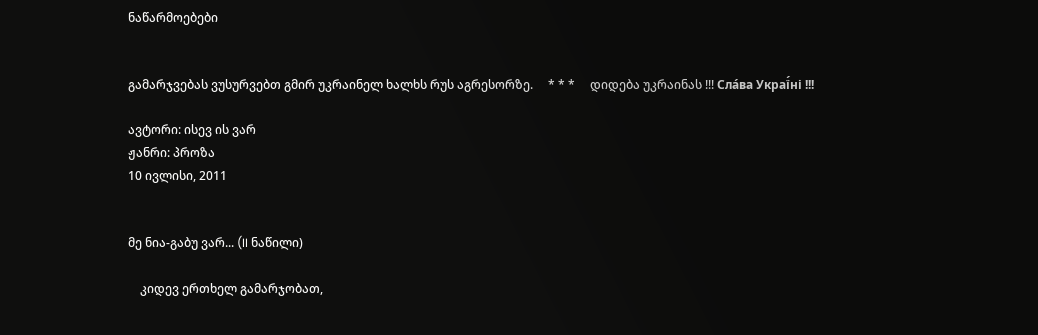ნაწარმოებები


გამარჯვებას ვუსურვებთ გმირ უკრაინელ ხალხს რუს აგრესორზე.     * * *     დიდება უკრაინას !!! Сла́ва Украї́ні !!!

ავტორი: ისევ ის ვარ
ჟანრი: პროზა
10 ივლისი, 2011


მე ნია-გაბუ ვარ... (II ნაწილი)

    კიდევ ერთხელ გამარჯობათ,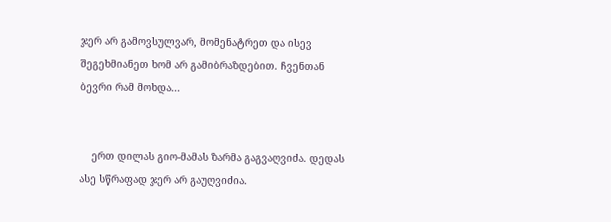ჯერ არ გამოვსულვარ, მომენატრეთ და ისევ შეგეხმიანეთ ხომ არ გამიბრაზდებით. ჩვენთან ბევრი რამ მოხდა...


    ერთ დილას გიო-მამას ზარმა გაგვაღვიძა. დედას ასე სწრაფად ჯერ არ გაუღვიძია.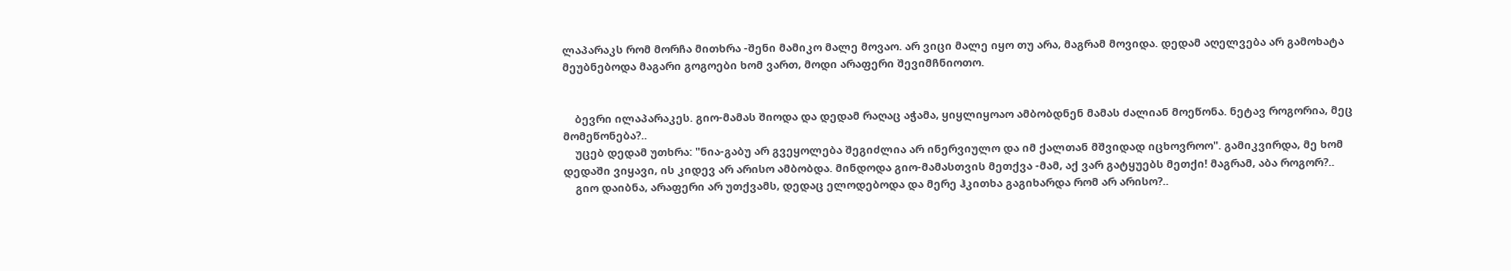ლაპარაკს რომ მორჩა მითხრა -შენი მამიკო მალე მოვაო. არ ვიცი მალე იყო თუ არა, მაგრამ მოვიდა. დედამ აღელვება არ გამოხატა მეუბნებოდა მაგარი გოგოები ხომ ვართ, მოდი არაფერი შევიმჩნიოთო.


    ბევრი ილაპარაკეს. გიო-მამას შიოდა და დედამ რაღაც აჭამა, ყიყლიყოაო ამბობდნენ მამას ძალიან მოეწონა. ნეტავ როგორია, მეც მომეწონება?..
    უცებ დედამ უთხრა: "ნია-გაბუ არ გვეყოლება შეგიძლია არ ინერვიულო და იმ ქალთან მშვიდად იცხოვროო". გამიკვირდა, მე ხომ დედაში ვიყავი, ის კიდევ არ არისო ამბობდა. მინდოდა გიო-მამასთვის მეთქვა -მამ, აქ ვარ გატყუებს მეთქი! მაგრამ, აბა როგორ?..
    გიო დაიბნა, არაფერი არ უთქვამს, დედაც ელოდებოდა და მერე ჰკითხა გაგიხარდა რომ არ არისო?..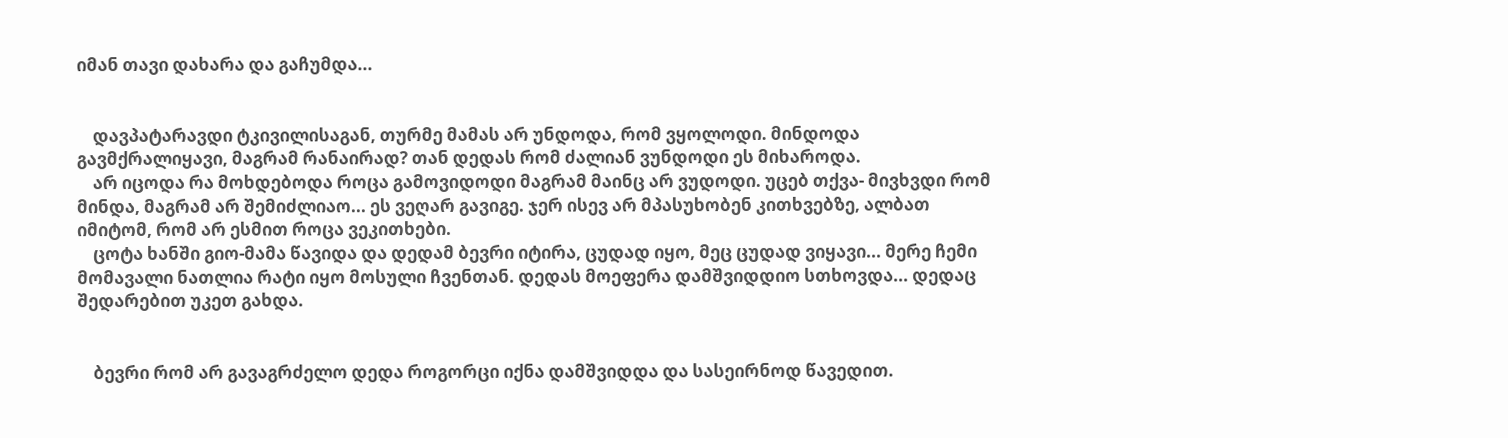იმან თავი დახარა და გაჩუმდა...


    დავპატარავდი ტკივილისაგან, თურმე მამას არ უნდოდა, რომ ვყოლოდი. მინდოდა გავმქრალიყავი, მაგრამ რანაირად? თან დედას რომ ძალიან ვუნდოდი ეს მიხაროდა.
    არ იცოდა რა მოხდებოდა როცა გამოვიდოდი მაგრამ მაინც არ ვუდოდი. უცებ თქვა- მივხვდი რომ მინდა, მაგრამ არ შემიძლიაო... ეს ვეღარ გავიგე. ჯერ ისევ არ მპასუხობენ კითხვებზე, ალბათ იმიტომ, რომ არ ესმით როცა ვეკითხები.
    ცოტა ხანში გიო-მამა წავიდა და დედამ ბევრი იტირა, ცუდად იყო, მეც ცუდად ვიყავი... მერე ჩემი მომავალი ნათლია რატი იყო მოსული ჩვენთან. დედას მოეფერა დამშვიდდიო სთხოვდა... დედაც შედარებით უკეთ გახდა.


    ბევრი რომ არ გავაგრძელო დედა როგორცი იქნა დამშვიდდა და სასეირნოდ წავედით.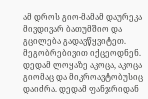ამ დროს გიო-მამამ დაურეკა მივდივარ ბათუმშიო და გცილება გადავწყვიტეთ. მეგობრებივით იქცეოდნენ. დედამ ლოყაზე აკოცა, აკოცა გიომაც და მიკროავტობუსიც დაიძრა. დედამ ფანჯრიდან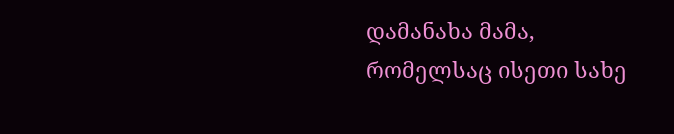დამანახა მამა, რომელსაც ისეთი სახე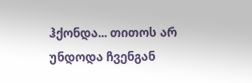ჰქონდა... თითოს არ უნდოდა ჩვენგან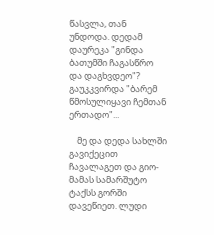წასვლა, თან უნდოდა. დედამ დაურეკა "გინდა ბათუმში ჩაგასწრო და დაგხვდეო"? გაუკკვირდა "ბარემ წმოსულიყავი ჩემთან ერთადო"...

    მე და დედა სახლში გავიქეცით ჩავალაგეთ და გიო-მამას სამარშუტო ტაქსს გორში დავეწიეთ. ლუდი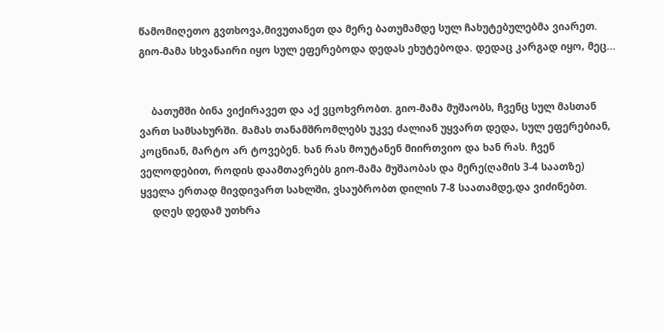წამომიღეთო გვთხოვა,მივუთანეთ და მერე ბათუმამდე სულ ჩახუტებულებმა ვიარეთ. გიო-მამა სხვანაირი იყო სულ ეფერებოდა დედას ეხუტებოდა. დედაც კარგად იყო, მეც...


    ბათუმში ბინა ვიქირავეთ და აქ ვცოხვრობთ. გიო-მამა მუშაობს, ჩვენც სულ მასთან ვართ სამსახურში. მამას თანამშრომლებს უკვე ძალიან უყვართ დედა, სულ ეფერებიან, კოცნიან, მარტო არ ტოვებენ. ხან რას მოუტანენ მიირთვიო და ხან რას. ჩვენ ველოდებით, როდის დაამთავრებს გიო-მამა მუშაობას და მერე(ღამის 3-4 საათზე) ყველა ერთად მივდივართ სახლში, ვსაუბრობთ დილის 7-8 საათამდე,და ვიძინებთ.
    დღეს დედამ უთხრა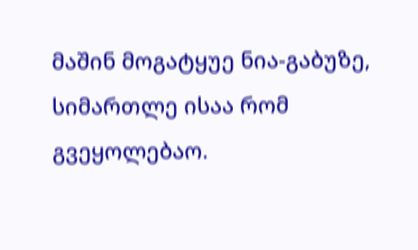მაშინ მოგატყუე ნია-გაბუზე, სიმართლე ისაა რომ გვეყოლებაო.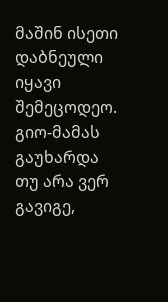მაშინ ისეთი დაბნეული იყავი შემეცოდეო. გიო-მამას გაუხარდა თუ არა ვერ გავიგე,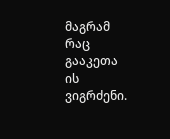მაგრამ რაც გააკეთა ის ვიგრძენი.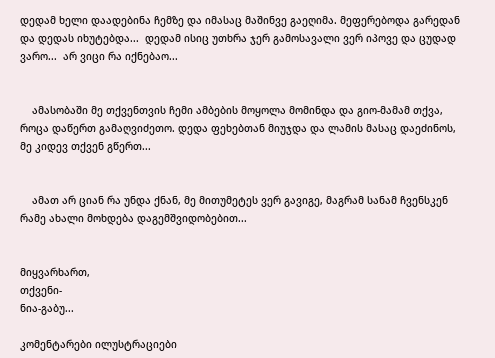დედამ ხელი დაადებინა ჩემზე და იმასაც მაშინვე გაეღიმა. მეფერებოდა გარედან და დედას იხუტებდა...  დედამ ისიც უთხრა ჯერ გამოსავალი ვერ იპოვე და ცუდად ვარო...  არ ვიცი რა იქნებაო...


    ამასობაში მე თქვენთვის ჩემი ამბების მოყოლა მომინდა და გიო-მამამ თქვა, როცა დაწერთ გამაღვიძეთო. დედა ფეხებთან მიუჯდა და ლამის მასაც დაეძინოს, მე კიდევ თქვენ გწერთ...


    ამათ არ ციან რა უნდა ქნან, მე მითუმეტეს ვერ გავიგე, მაგრამ სანამ ჩვენსკენ რამე ახალი მოხდება დაგემშვიდობებით...


მიყვარხართ,
თქვენი-
ნია-გაბუ...

კომენტარები ილუსტრაციები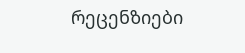რეცენზიები